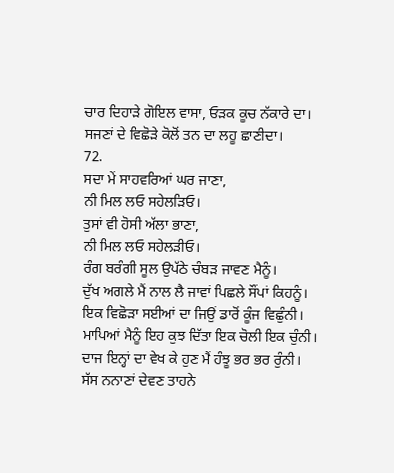ਚਾਰ ਦਿਹਾੜੇ ਗੋਇਲ ਵਾਸਾ, ਓੜਕ ਕੂਚ ਨੱਕਾਰੇ ਦਾ।
ਸਜਣਾਂ ਦੇ ਵਿਛੋੜੇ ਕੋਲੋਂ ਤਨ ਦਾ ਲਹੂ ਛਾਣੀਦਾ।
72.
ਸਦਾ ਮੇਂ ਸਾਹਵਰਿਆਂ ਘਰ ਜਾਣਾ,
ਨੀ ਮਿਲ ਲਓ ਸਹੇਲੜਿਓ।
ਤੁਸਾਂ ਵੀ ਹੋਸੀ ਅੱਲਾ ਭਾਣਾ,
ਨੀ ਮਿਲ ਲਓ ਸਹੇਲੜੀਓ।
ਰੰਗ ਬਰੰਗੀ ਸੂਲ ਉਪੱਠੇ ਚੰਬੜ ਜਾਵਣ ਮੈਨੂੰ।
ਦੁੱਖ ਅਗਲੇ ਮੈਂ ਨਾਲ ਲੈ ਜਾਵਾਂ ਪਿਛਲੇ ਸੌਂਪਾਂ ਕਿਹਨੂੰ।
ਇਕ ਵਿਛੋੜਾ ਸਈਆਂ ਦਾ ਜਿਉਂ ਡਾਰੋਂ ਕੂੰਜ ਵਿਛੁੰਨੀ।
ਮਾਪਿਆਂ ਮੈਨੂੰ ਇਹ ਕੁਝ ਦਿੱਤਾ ਇਕ ਚੋਲੀ ਇਕ ਚੁੰਨੀ।
ਦਾਜ ਇਨ੍ਹਾਂ ਦਾ ਵੇਖ ਕੇ ਹੁਣ ਮੈਂ ਹੰਝੂ ਭਰ ਭਰ ਰੁੰਨੀ।
ਸੱਸ ਨਨਾਣਾਂ ਦੇਵਣ ਤਾਹਨੇ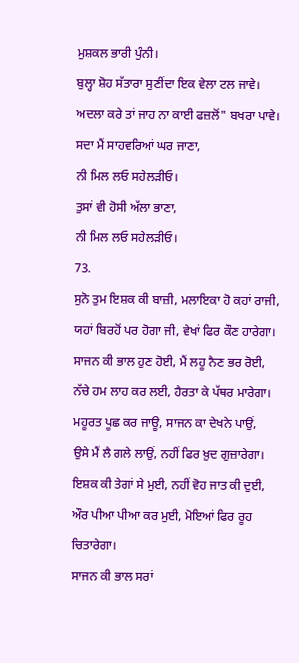ਮੁਸ਼ਕਲ ਭਾਰੀ ਪੁੰਨੀ।
ਬੁਲ੍ਹਾ ਸ਼ੋਹ ਸੱਤਾਰਾ ਸੁਣੀਂਦਾ ਇਕ ਵੇਲਾ ਟਲ ਜਾਵੇ।
ਅਦਲਾ ਕਰੇ ਤਾਂ ਜਾਹ ਨਾ ਕਾਈ ਫਜ਼ਲੋਂ" ਬਖਰਾ ਪਾਵੇ।
ਸਦਾ ਮੈਂ ਸਾਹਵਰਿਆਂ ਘਰ ਜਾਣਾ,
ਨੀ ਮਿਲ ਲਓ ਸਹੇਲੜੀਓ।
ਤੁਸਾਂ ਵੀ ਹੋਸੀ ਅੱਲਾ ਭਾਣਾ,
ਨੀ ਮਿਲ ਲਓ ਸਹੇਲੜੀਓ।
73.
ਸੁਨੋ ਤੁਮ ਇਸ਼ਕ ਕੀ ਬਾਜ਼ੀ, ਮਲਾਇਕਾ ਹੋ ਕਹਾਂ ਰਾਜੀ,
ਯਹਾਂ ਬਿਰਹੋਂ ਪਰ ਹੋਗਾ ਜੀ, ਵੇਖਾਂ ਫਿਰ ਕੌਣ ਹਾਰੇਗਾ।
ਸਾਜਨ ਕੀ ਭਾਲ ਹੁਣ ਹੋਈ, ਮੈਂ ਲਹੂ ਨੈਣ ਭਰ ਰੋਈ,
ਨੱਚੇ ਹਮ ਲਾਹ ਕਰ ਲਈ, ਹੈਰਤਾ ਕੇ ਪੱਥਰ ਮਾਰੇਗਾ।
ਮਹੂਰਤ ਪੂਛ ਕਰ ਜਾਊ, ਸਾਜਨ ਕਾ ਦੇਖਨੇ ਪਾਉਂ,
ਉਸੇ ਮੈਂ ਲੈ ਗਲੇ ਲਾਉਂ, ਨਹੀਂ ਫਿਰ ਖ਼ੁਦ ਗੁਜ਼ਾਰੇਗਾ।
ਇਸ਼ਕ ਕੀ ਤੇਗਾਂ ਸੇ ਮੁਈ, ਨਹੀਂ ਵੋਹ ਜਾਤ ਕੀ ਦੁਈ,
ਔਰ ਪੀਆ ਪੀਆ ਕਰ ਮੁਈ, ਮੋਇਆਂ ਫਿਰ ਰੂਹ ਚਿਤਾਰੇਗਾ।
ਸਾਜਨ ਕੀ ਭਾਲ ਸਰਾਂ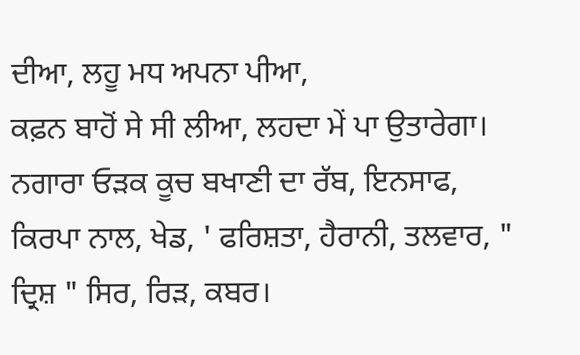ਦੀਆ, ਲਹੂ ਮਧ ਅਪਨਾ ਪੀਆ,
ਕਫ਼ਨ ਬਾਹੋਂ ਸੇ ਸੀ ਲੀਆ, ਲਹਦਾ ਮੇਂ ਪਾ ਉਤਾਰੇਗਾ।
ਨਗਾਰਾ ਓੜਕ ਕੂਚ ਬਖਾਣੀ ਦਾ ਰੱਬ, ਇਨਸਾਫ, ਕਿਰਪਾ ਨਾਲ, ਖੇਡ, ' ਫਰਿਸ਼ਤਾ, ਹੈਰਾਨੀ, ਤਲਵਾਰ, " ਦ੍ਰਿਸ਼ " ਸਿਰ, ਰਿੜ, ਕਬਰ।